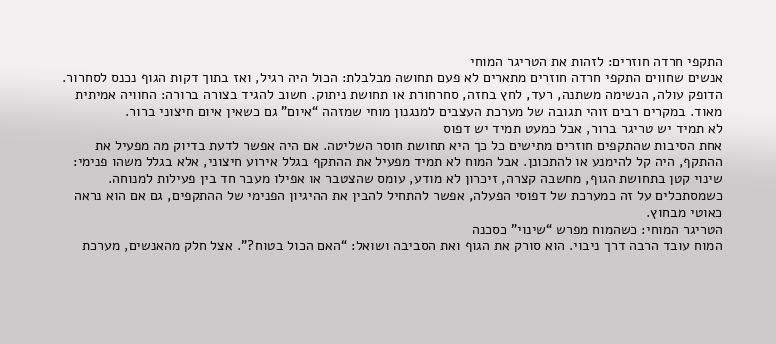התקפי חרדה חוזרים: לזהות את הטריגר המוחי
אנשים שחווים התקפי חרדה חוזרים מתארים לא פעם תחושה מבלבלת: הכול היה רגיל, ואז בתוך דקות הגוף נכנס לסחרור. הדופק עולה, הנשימה משתנה, רעד, לחץ בחזה, סחרחורת או תחושת ניתוק. חשוב להגיד בצורה ברורה: החוויה אמיתית מאוד. במקרים רבים זוהי תגובה של מערכת העצבים למנגנון מוחי שמזהה “איום” גם כשאין איום חיצוני ברור.
לא תמיד יש טריגר ברור, אבל כמעט תמיד יש דפוס
אחת הסיבות שהתקפים חוזרים מתישים כל כך היא תחושת חוסר השליטה. אם היה אפשר לדעת בדיוק מה מפעיל את ההתקף, היה קל להימנע או להתכונן. אבל המוח לא תמיד מפעיל את ההתקף בגלל אירוע חיצוני, אלא בגלל משהו פנימי: שינוי קטן בתחושת הגוף, מחשבה קצרה, זיכרון לא מודע, עומס שהצטבר או אפילו מעבר חד בין פעילות למנוחה. כשמסתכלים על זה כמערכת של דפוסי הפעלה, אפשר להתחיל להבין את ההיגיון הפנימי של ההתקפים, גם אם הוא נראה כאוטי מבחוץ.
הטריגר המוחי: כשהמוח מפרש “שינוי” כסכנה
המוח עובד הרבה דרך ניבוי. הוא סורק את הגוף ואת הסביבה ושואל: “האם הכול בטוח?”. אצל חלק מהאנשים, מערכת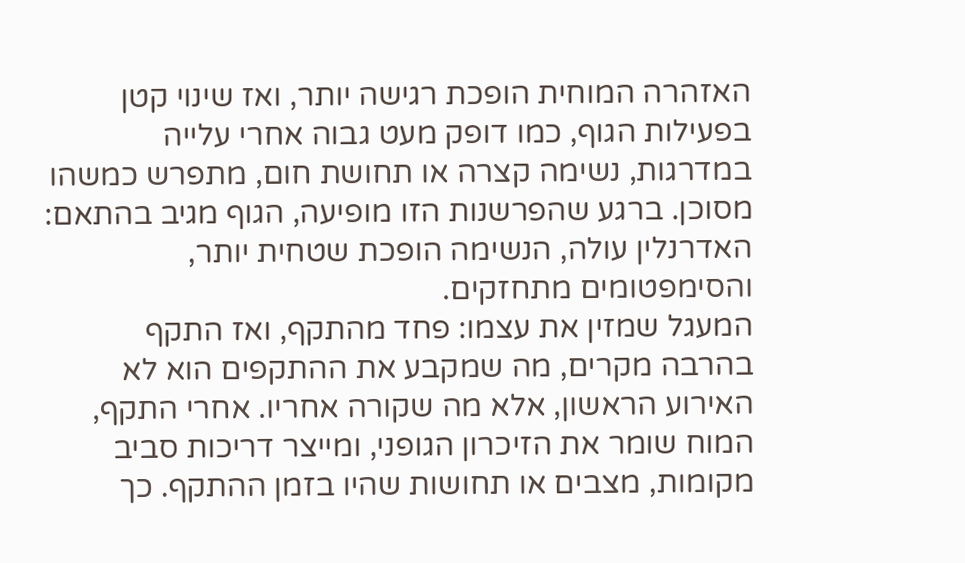האזהרה המוחית הופכת רגישה יותר, ואז שינוי קטן בפעילות הגוף, כמו דופק מעט גבוה אחרי עלייה במדרגות, נשימה קצרה או תחושת חום, מתפרש כמשהו מסוכן. ברגע שהפרשנות הזו מופיעה, הגוף מגיב בהתאם: האדרנלין עולה, הנשימה הופכת שטחית יותר, והסימפטומים מתחזקים.
המעגל שמזין את עצמו: פחד מהתקף, ואז התקף
בהרבה מקרים, מה שמקבע את ההתקפים הוא לא האירוע הראשון, אלא מה שקורה אחריו. אחרי התקף, המוח שומר את הזיכרון הגופני, ומייצר דריכות סביב מקומות, מצבים או תחושות שהיו בזמן ההתקף. כך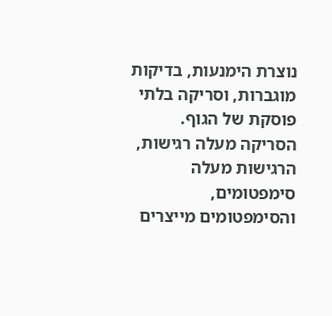נוצרת הימנעות, בדיקות מוגברות, וסריקה בלתי פוסקת של הגוף. הסריקה מעלה רגישות, הרגישות מעלה סימפטומים, והסימפטומים מייצרים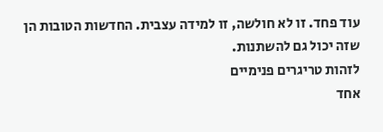עוד פחד. זו לא חולשה, זו למידה עצבית. החדשות הטובות הן שזה יכול גם להשתנות.
לזהות טריגרים פנימיים
אחד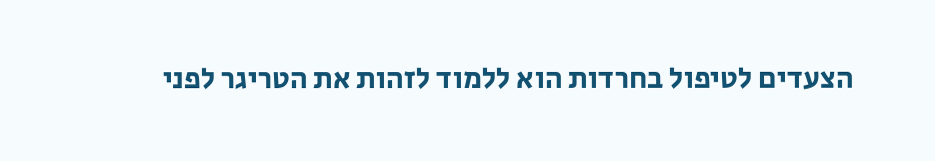הצעדים לטיפול בחרדות הוא ללמוד לזהות את הטריגר לפני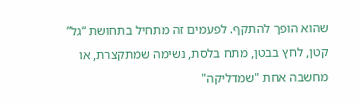שהוא הופך להתקף. לפעמים זה מתחיל בתחושת “גל” קטן, לחץ בבטן, מתח בלסת, נשימה שמתקצרת, או מחשבה אחת "שמדליקה"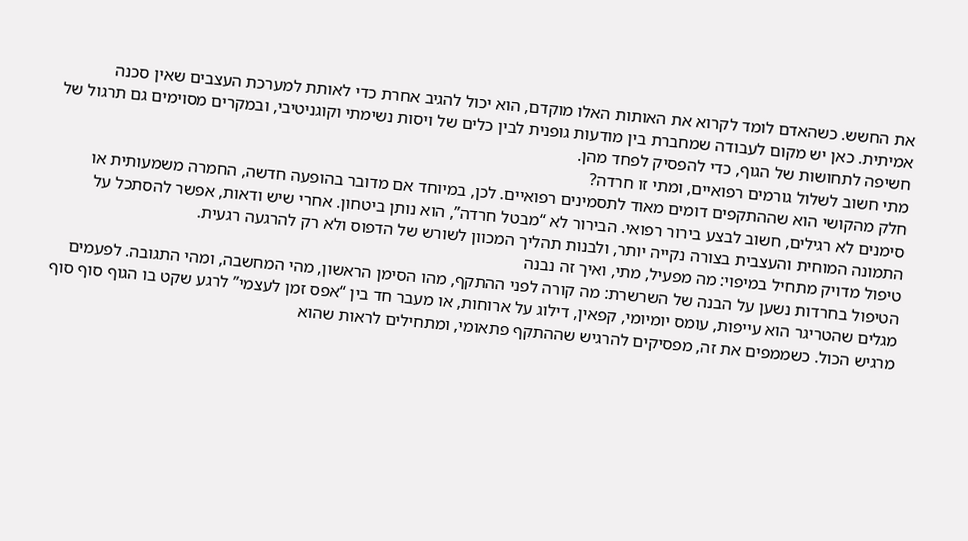את החשש. כשהאדם לומד לקרוא את האותות האלו מוקדם, הוא יכול להגיב אחרת כדי לאותת למערכת העצבים שאין סכנה אמיתית. כאן יש מקום לעבודה שמחברת בין מודעות גופנית לבין כלים של ויסות נשימתי וקוגניטיבי, ובמקרים מסוימים גם תרגול של חשיפה לתחושות של הגוף, כדי להפסיק לפחד מהן.
מתי חשוב לשלול גורמים רפואיים, ומתי זו חרדה?
חלק מהקושי הוא שההתקפים דומים מאוד לתסמינים רפואיים. לכן, במיוחד אם מדובר בהופעה חדשה, החמרה משמעותית או סימנים לא רגילים, חשוב לבצע בירור רפואי. הבירור לא “מבטל חרדה”, הוא נותן ביטחון. אחרי שיש ודאות, אפשר להסתכל על התמונה המוחית והעצבית בצורה נקייה יותר, ולבנות תהליך המכוון לשורש של הדפוס ולא רק להרגעה רגעית.
טיפול מדויק מתחיל במיפוי: מה מפעיל, מתי, ואיך זה נבנה
הטיפול בחרדות נשען על הבנה של השרשרת: מה קורה לפני ההתקף, מהו הסימן הראשון, מהי המחשבה, ומהי התגובה. לפעמים מגלים שהטריגר הוא עייפות, עומס יומיומי, קפאין, דילוג על ארוחות, או מעבר חד בין “אפס זמן לעצמי” לרגע שקט בו הגוף סוף סוף מרגיש הכול. כשממפים את זה, מפסיקים להרגיש שההתקף פתאומי, ומתחילים לראות שהוא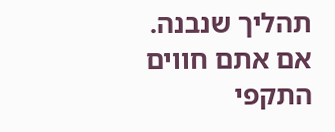תהליך שנבנה.
אם אתם חווים התקפי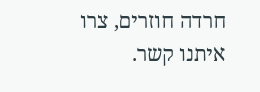חרדה חוזרים, צרו איתנו קשר.